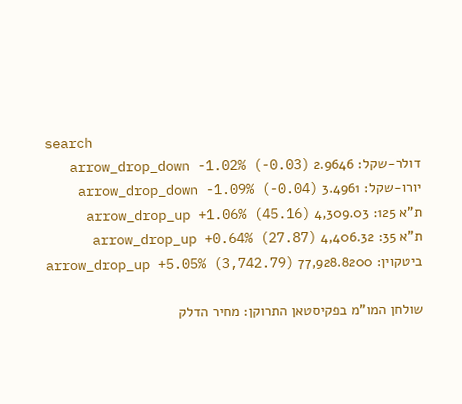search
דולר-שקל: 2.9646 arrow_drop_down -1.02% (-0.03)
יורו-שקל: 3.4961 arrow_drop_down -1.09% (-0.04)
ת"א 125: 4,309.03 arrow_drop_up +1.06% (45.16)
ת"א 35: 4,406.32 arrow_drop_up +0.64% (27.87)
ביטקוין: 77,928.8200 arrow_drop_up +5.05% (3,742.79)

שולחן המו"מ בפקיסטאן התרוקן: מחיר הדלק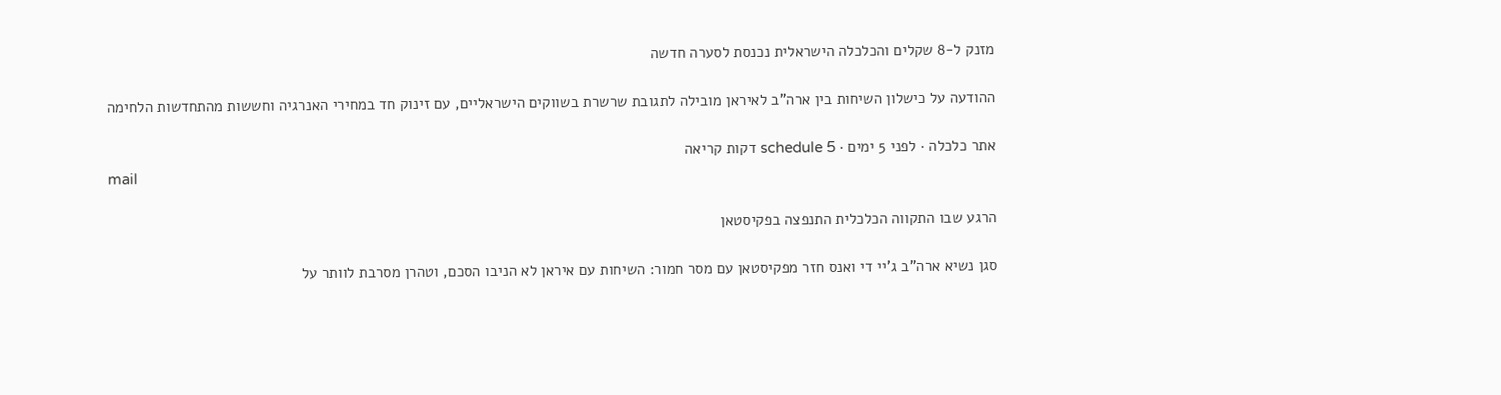מזנק ל-8 שקלים והכלכלה הישראלית נכנסת לסערה חדשה

ההודעה על כישלון השיחות בין ארה"ב לאיראן מובילה לתגובת שרשרת בשווקים הישראליים, עם זינוק חד במחירי האנרגיה וחששות מהתחדשות הלחימה

אתר כלכלה · לפני 5 ימים · schedule 5 דקות קריאה
mail

הרגע שבו התקווה הכלכלית התנפצה בפקיסטאן

סגן נשיא ארה"ב ג'יי די ואנס חזר מפקיסטאן עם מסר חמור: השיחות עם איראן לא הניבו הסכם, וטהרן מסרבת לוותר על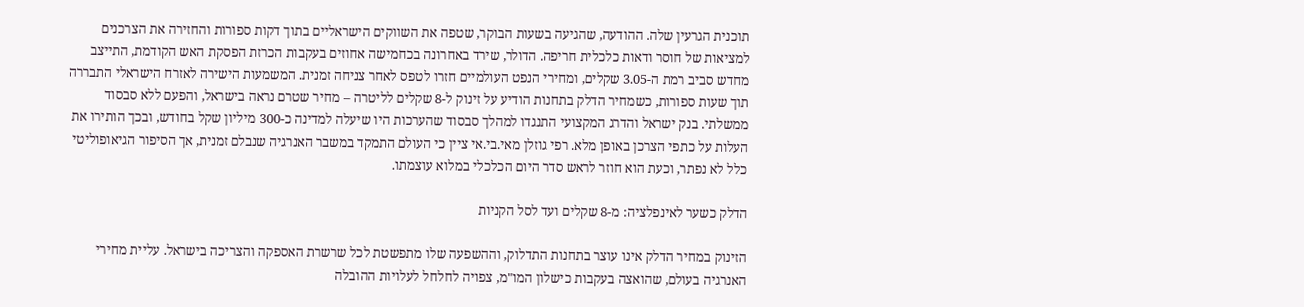תוכנית הגרעין שלה. ההודעה, שהגיעה בשעות הבוקר, שטפה את השווקים הישראליים בתוך דקות ספורות והחזירה את הצרכנים למציאות של חוסר ודאות כלכלית חריפה. הדולר, שירד באחרונה בכחמישה אחוזים בעקבות הכרזת הפסקת האש הקודמת, התייצב מחדש סביב רמת ה-3.05 שקלים, ומחירי הנפט העולמיים חזרו לטפס לאחר צניחה זמנית. המשמעות הישירה לאזרח הישראלי התבררה תוך שעות ספורות, כשמחיר הדלק בתחנות הודיע על זינוק ל-8 שקלים לליטרה – מחיר שטרם נראה בישראל, והפעם ללא סבסוד ממשלתי. בנק ישראל והדרג המקצועי התנגדו למהלך סבסוד שהערכות היו שיעלה למדינה כ-300 מיליון שקל בחודש, ובכך הותירו את העלות על כתפי הצרכן באופן מלא. רפי גוזלן מאי.בי.אי ציין כי העולם התמקד במשבר האנרגיה שנבלם זמנית, אך הסיפור הגיאופוליטי כלל לא נפתר, וכעת הוא חוזר לראש סדר היום הכלכלי במלוא עוצמתו.

הדלק כשער לאינפלציה: מ-8 שקלים ועד לסל הקניות

הזינוק במחיר הדלק אינו עוצר בתחנות התדלוק, וההשפעה שלו מתפשטת לכל שרשרת האספקה והצריכה בישראל. עליית מחירי האנרגיה בעולם, שהואצה בעקבות כישלון המו"מ, צפויה לחלחל לעלויות ההובלה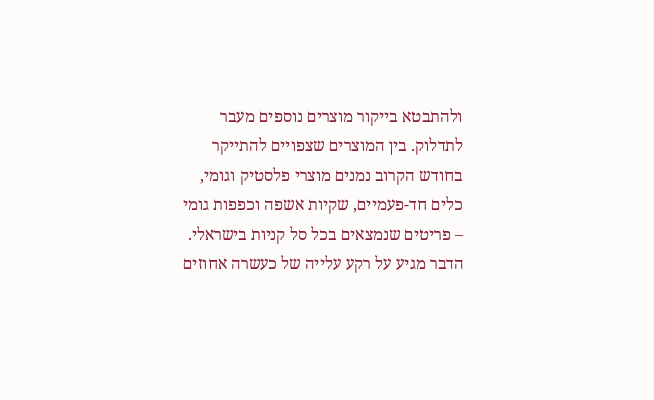ולהתבטא בייקור מוצרים נוספים מעבר לתדלוק. בין המוצרים שצפויים להתייקר בחודש הקרוב נמנים מוצרי פלסטיק וגומי, כלים חד-פעמיים, שקיות אשפה וכפפות גומי – פריטים שנמצאים בכל סל קניות בישראלי. הדבר מגיע על רקע עלייה של כעשרה אחוזים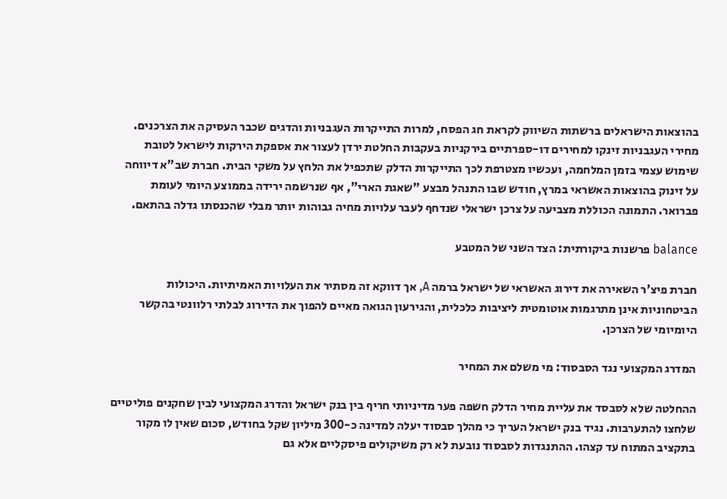בהוצאות הישראלים ברשתות השיווק לקראת חג הפסח, למרות התייקרות העגבניות והדגים שכבר העסיקה את הצרכנים. מחירי העגבניות זינקו למחירים דו-ספרתיים בירקניות בעקבות החלטת ירדן לעצור את אספקת הירקות לישראל לטובת שימוש עצמי בזמן המלחמה, ועכשיו מצטרפת לכך התייקרות הדלק שתכפיל את הלחץ על משקי הבית. חברת שב"א דיווחה על זינוק בהוצאות האשראי במרץ, חודש שבו התנהל מבצע "שאגת הארי", אף שנרשמה ירידה בממוצע היומי לעומת פברואר. התמונה הכוללת מצביעה על צרכן ישראלי שנדחף לעבר עלויות מחיה גבוהות יותר מבלי שהכנסתו גדלה בהתאם.

balance פרשנות ביקורתית: הצד השני של המטבע

חברת פיצ'ר השאירה את דירוג האשראי של ישראל ברמה A, אך דווקא זה מסתיר את העלויות האמיתיות. היכולות הביטחוניות אינן מתרגמות אוטומטית ליציבות כלכלית, והגירעון הגואה מאיים להפוך את הדירוג לבלתי רלוונטי בהקשר היומיומי של הצרכן.

המדרג המקצועי נגד הסבסוד: מי משלם את המחיר

ההחלטה שלא לסבסד את עליית מחיר הדלק חשפה פער מדיניותי חריף בין בנק ישראל והדרג המקצועי לבין שחקנים פוליטיים שלחצו להתערבות. נגיד בנק ישראל העריך כי מהלך סבסוד יעלה למדינה כ-300 מיליון שקל בחודש, סכום שאין לו מקור בתקציב המתוח עד קצהו. ההתנגדות לסבסוד נובעת לא רק משיקולים פיסקליים אלא גם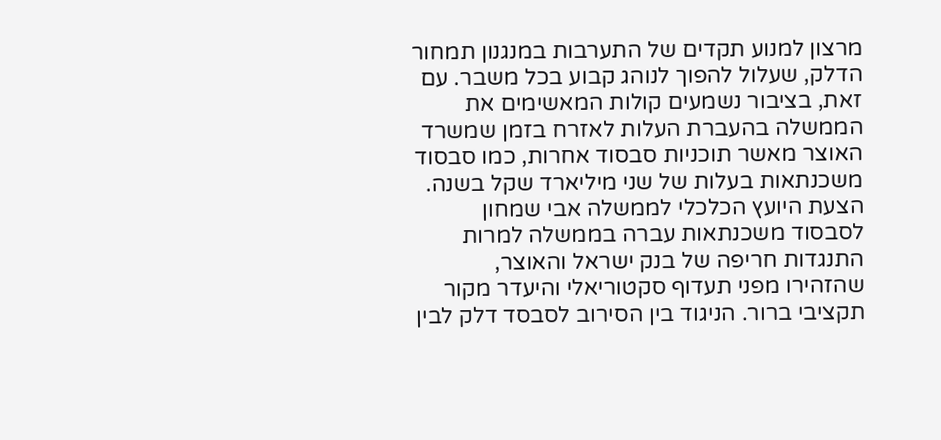מרצון למנוע תקדים של התערבות במנגנון תמחור הדלק, שעלול להפוך לנוהג קבוע בכל משבר. עם זאת, בציבור נשמעים קולות המאשימים את הממשלה בהעברת העלות לאזרח בזמן שמשרד האוצר מאשר תוכניות סבסוד אחרות, כמו סבסוד משכנתאות בעלות של שני מיליארד שקל בשנה. הצעת היועץ הכלכלי לממשלה אבי שמחון לסבסוד משכנתאות עברה בממשלה למרות התנגדות חריפה של בנק ישראל והאוצר, שהזהירו מפני תעדוף סקטוריאלי והיעדר מקור תקציבי ברור. הניגוד בין הסירוב לסבסד דלק לבין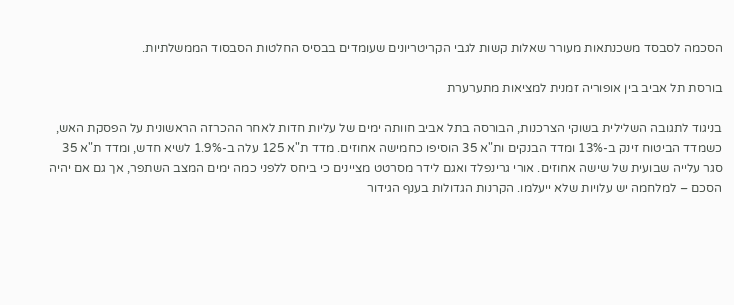הסכמה לסבסד משכנתאות מעורר שאלות קשות לגבי הקריטריונים שעומדים בבסיס החלטות הסבסוד הממשלתיות.

בורסת תל אביב בין אופוריה זמנית למציאות מתערערת

בניגוד לתגובה השלילית בשוקי הצרכנות, הבורסה בתל אביב חוותה ימים של עליות חדות לאחר ההכרזה הראשונית על הפסקת האש, כשמדד הביטוח זינק ב-13% ומדד הבנקים ות"א 35 הוסיפו כחמישה אחוזים. מדד ת"א 125 עלה ב-1.9% לשיא חדש, ומדד ת"א 35 סגר עלייה שבועית של שישה אחוזים. אורי גרינפלד ואגם לידר מסרטט מציינים כי ביחס ללפני כמה ימים המצב השתפר, אך גם אם יהיה הסכם – למלחמה יש עלויות שלא ייעלמו. הקרנות הגדולות בענף הגידור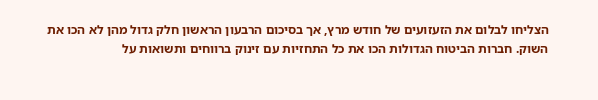הצליחו לבלום את הזעזועים של חודש מרץ, אך בסיכום הרבעון הראשון חלק גדול מהן לא הכו את השוק. חברות הביטוח הגדולות הכו את כל התחזיות עם זינוק ברווחים ותשואות על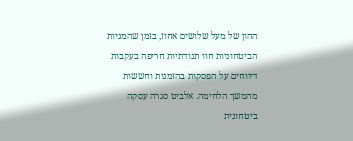ההון של מעל שלושים אחוז, בזמן שהמניות הביטחוניות חוו תנודתיות חריפה בעקבות דיווחים על הפסקות בהזמנות וחששות מהמשך הלחימה. אלביט סגרה עסקה ביטחונית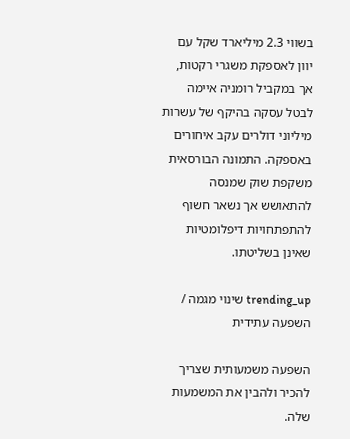בשווי 2.3 מיליארד שקל עם יוון לאספקת משגרי רקטות, אך במקביל רומניה איימה לבטל עסקה בהיקף של עשרות מיליוני דולרים עקב איחורים באספקה. התמונה הבורסאית משקפת שוק שמנסה להתאושש אך נשאר חשוף להתפתחויות דיפלומטיות שאינן בשליטתו.

trending_up שינוי מגמה / השפעה עתידית

השפעה משמעותית שצריך להכיר ולהבין את המשמעות שלה.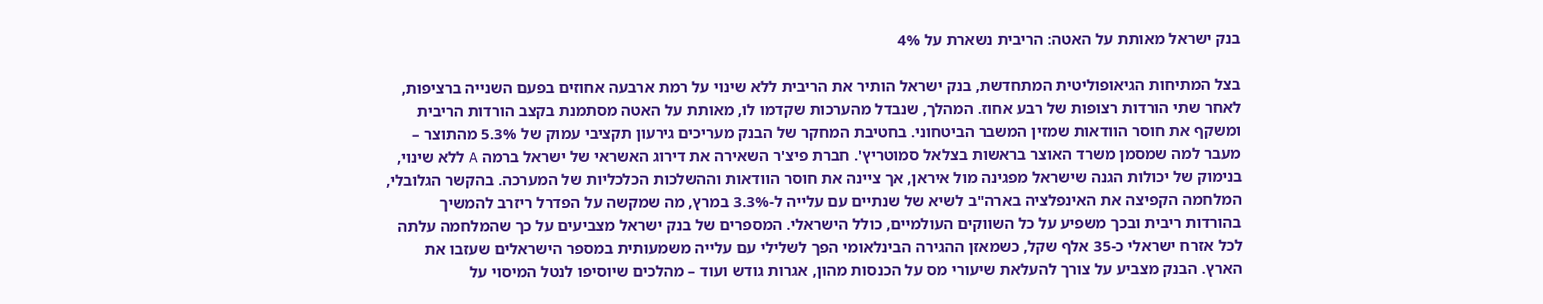בנק ישראל מאותת על האטה: הריבית נשארת על 4%

בצל המתיחות הגיאופוליטית המתחדשת, בנק ישראל הותיר את הריבית ללא שינוי על רמת ארבעה אחוזים בפעם השנייה ברציפות, לאחר שתי הורדות רצופות של רבע אחוז. המהלך, שנבדל מהערכות שקדמו לו, מאותת על האטה מסתמנת בקצב הורדות הריבית ומשקף את חוסר הוודאות שמזין המשבר הביטחוני. בחטיבת המחקר של הבנק מעריכים גירעון תקציבי עמוק של 5.3% מהתוצר – מעבר למה שמסמן משרד האוצר בראשות בצלאל סמוטריץ'. חברת פיצ'ר השאירה את דירוג האשראי של ישראל ברמה A ללא שינוי, בנימוק של יכולות הגנה שישראל מפגינה מול איראן, אך ציינה את חוסר הוודאות וההשלכות הכלכליות של המערכה. בהקשר הגלובלי, המלחמה הקפיצה את האינפלציה בארה"ב לשיא של שנתיים עם עלייה ל-3.3% במרץ, מה שמקשה על הפדרל ריזרב להמשיך בהורדות ריבית ובכך משפיע על כל השווקים העולמיים, כולל הישראלי. המספרים של בנק ישראל מצביעים על כך שהמלחמה עלתה לכל אזרח ישראלי כ-35 אלף שקל, כשמאזן ההגירה הבינלאומי הפך לשלילי עם עלייה משמעותית במספר הישראלים שעזבו את הארץ. הבנק מצביע על צורך להעלאת שיעורי מס על הכנסות מהון, אגרות גודש ועוד – מהלכים שיוסיפו לנטל המיסוי על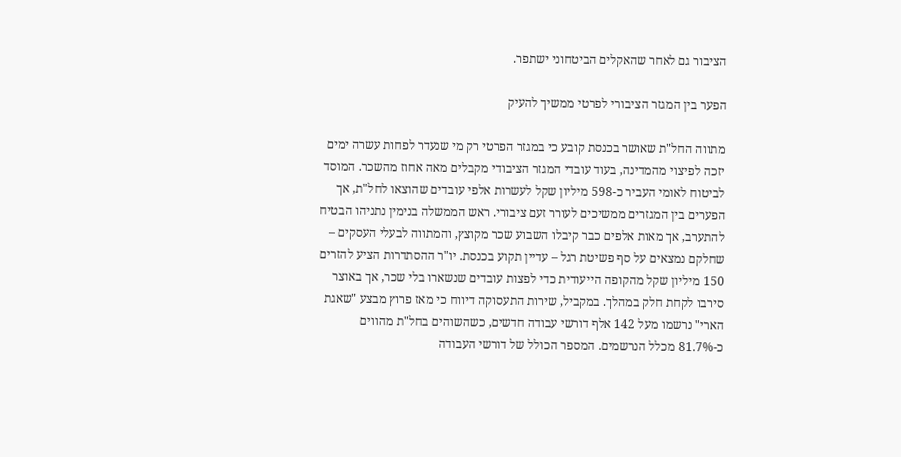הציבור גם לאחר שהאקלים הביטחוני ישתפר.

הפער בין המגזר הציבורי לפרטי ממשיך להעיק

מתווה החל"ת שאושר בכנסת קובע כי במגזר הפרטי רק מי שנעדר לפחות עשרה ימים יזכה לפיצוי מהמדינה, בעוד עובדי המגזר הציבודי מקבלים מאה אחוז מהשכר. המוסד לביטוח לאומי העביר כ-598 מיליון שקל לעשרות אלפי עובדים שהוצאו לחל"ת, אך הפערים בין המגזרים ממשיכים לעורר זעם ציבורי. ראש הממשלה בנימין נתניהו הבטיח להתערב, אך מאות אלפים כבר קיבלו השבוע שכר מקוצץ, והמתווה לבעלי העסקים – שחלקם נמצאים על סף פשיטת רגל – עדיין תקוע בכנסת. יו"ר ההסתדרות הציע להזרים 150 מיליון שקל מהקופה הייעודית כדי לפצות עובדים שנשארו בלי שכר, אך באוצר סירבו לקחת חלק במהלך. במקביל, שירות התעסוקה דיווח כי מאז פרוץ מבצע "שאגת הארי" נרשמו מעל 142 אלף דורשי עבודה חדשים, כשהשוהים בחל"ת מהווים כ-81.7% מכלל הנרשמים. המספר הכולל של דורשי העבודה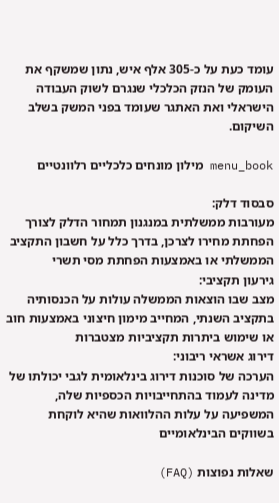עומד כעת על כ-305 אלף איש, נתון שמשקף את העומק של הנזק הכלכלי שנגרם לשוק העבודה הישראלי ואת האתגר שעומד בפני המשק בשלב השיקום.

menu_book מילון מונחים כלכליים רלוונטיים

סבסוד דלק:
מעורבות ממשלתית במנגנון תמחור הדלק לצורך הפחתת מחירו לצרכן, בדרך כלל על חשבון התקציב הממשלתי או באמצעות הפחתת מסי תשרי
גירעון תקציבי:
מצב שבו הוצאות הממשלה עולות על הכנסותיה בתקציב השנתי, המחייב מימון חיצוני באמצעות חוב או שימוש ביתרות תקציביות מצטברות
דירוג אשראי ריבוני:
הערכה של סוכנות דירוג בינלאומית לגבי יכולתו של מדינה לעמוד בהתחייבויות הכספיות שלה, המשפיעה על עלות ההלוואות שהיא לוקחת בשווקים הבינלאומיים

שאלות נפוצות (FAQ)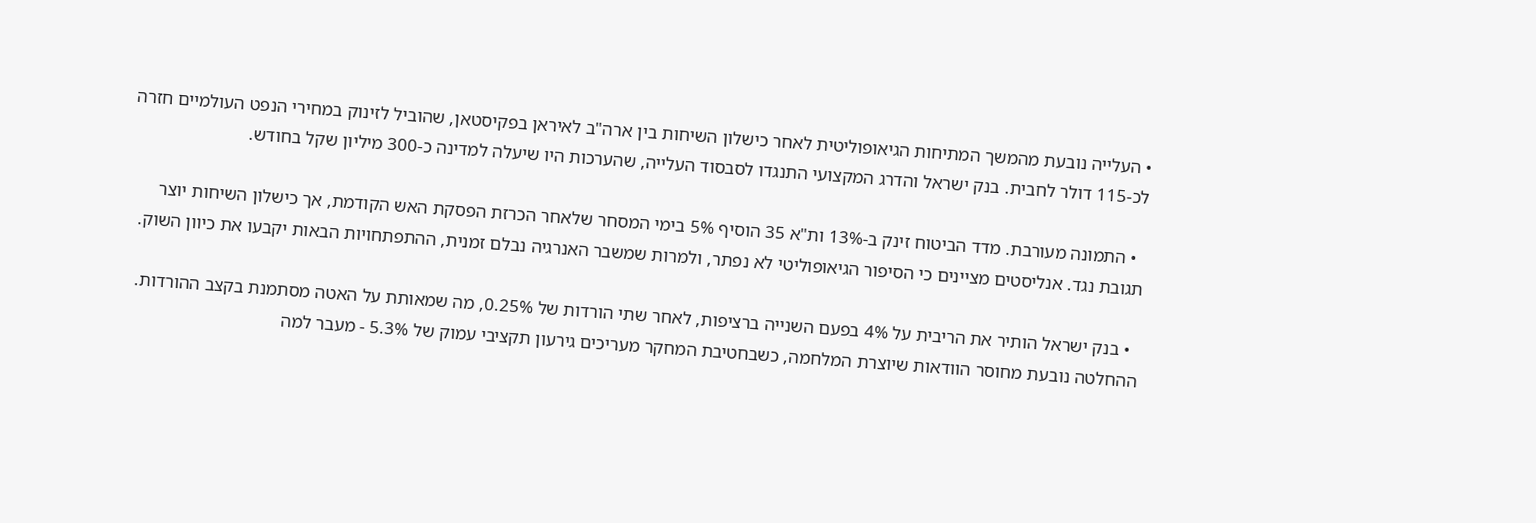• העלייה נובעת מהמשך המתיחות הגיאופוליטית לאחר כישלון השיחות בין ארה"ב לאיראן בפקיסטאן, שהוביל לזינוק במחירי הנפט העולמיים חזרה לכ-115 דולר לחבית. בנק ישראל והדרג המקצועי התנגדו לסבסוד העלייה, שהערכות היו שיעלה למדינה כ-300 מיליון שקל בחודש.

  • התמונה מעורבת. מדד הביטוח זינק ב-13% ות"א 35 הוסיף 5% בימי המסחר שלאחר הכרזת הפסקת האש הקודמת, אך כישלון השיחות יוצר תגובת נגד. אנליסטים מציינים כי הסיפור הגיאופוליטי לא נפתר, ולמרות שמשבר האנרגיה נבלם זמנית, ההתפתחויות הבאות יקבעו את כיוון השוק.

  • בנק ישראל הותיר את הריבית על 4% בפעם השנייה ברציפות, לאחר שתי הורדות של 0.25%, מה שמאותת על האטה מסתמנת בקצב ההורדות. ההחלטה נובעת מחוסר הוודאות שיוצרת המלחמה, כשבחטיבת המחקר מעריכים גירעון תקציבי עמוק של 5.3% - מעבר למה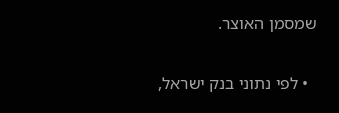שמסמן האוצר.

  • לפי נתוני בנק ישראל,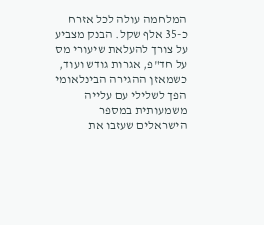המלחמה עולה לכל אזרח כ-35 אלף שקל. הבנק מצביע על צורך להעלאת שיעורי מס על חד"פ, אגרות גודש ועוד, כשמאזן ההגירה הבינלאומי הפך לשלילי עם עלייה משמעותית במספר הישראלים שעזבו את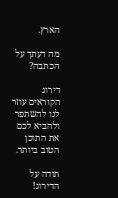הארץ.

מה דעתך על הכתבה?

דירוג הקוראים עוזר לנו להשתפר ולהביא לכם את התוכן הטוב ביותר.

תודה על הדירוג!